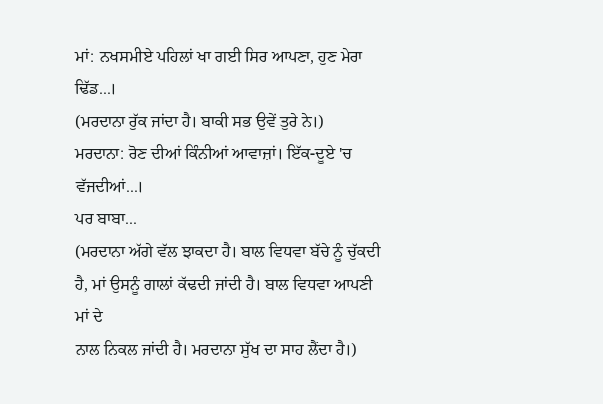ਮਾਂ: ਨਖਸਮੀਏ ਪਹਿਲਾਂ ਖਾ ਗਈ ਸਿਰ ਆਪਣਾ, ਹੁਣ ਮੇਰਾ ਢਿੱਡ...।
(ਮਰਦਾਨਾ ਰੁੱਕ ਜਾਂਦਾ ਹੈ। ਬਾਕੀ ਸਭ ਉਵੇਂ ਤੁਰੇ ਨੇ।)
ਮਰਦਾਨਾ: ਰੋਣ ਦੀਆਂ ਕਿੰਨੀਆਂ ਆਵਾਜ਼ਾਂ। ਇੱਕ-ਦੂਏ 'ਚ ਵੱਜਦੀਆਂ...।
ਪਰ ਬਾਬਾ...
(ਮਰਦਾਨਾ ਅੱਗੇ ਵੱਲ ਝਾਕਦਾ ਹੈ। ਬਾਲ ਵਿਧਵਾ ਬੱਚੇ ਨੂੰ ਚੁੱਕਦੀ
ਹੈ, ਮਾਂ ਉਸਨੂੰ ਗਾਲਾਂ ਕੱਢਦੀ ਜਾਂਦੀ ਹੈ। ਬਾਲ ਵਿਧਵਾ ਆਪਣੀ ਮਾਂ ਦੇ
ਨਾਲ ਨਿਕਲ ਜਾਂਦੀ ਹੈ। ਮਰਦਾਨਾ ਸੁੱਖ ਦਾ ਸਾਹ ਲੈਂਦਾ ਹੈ।)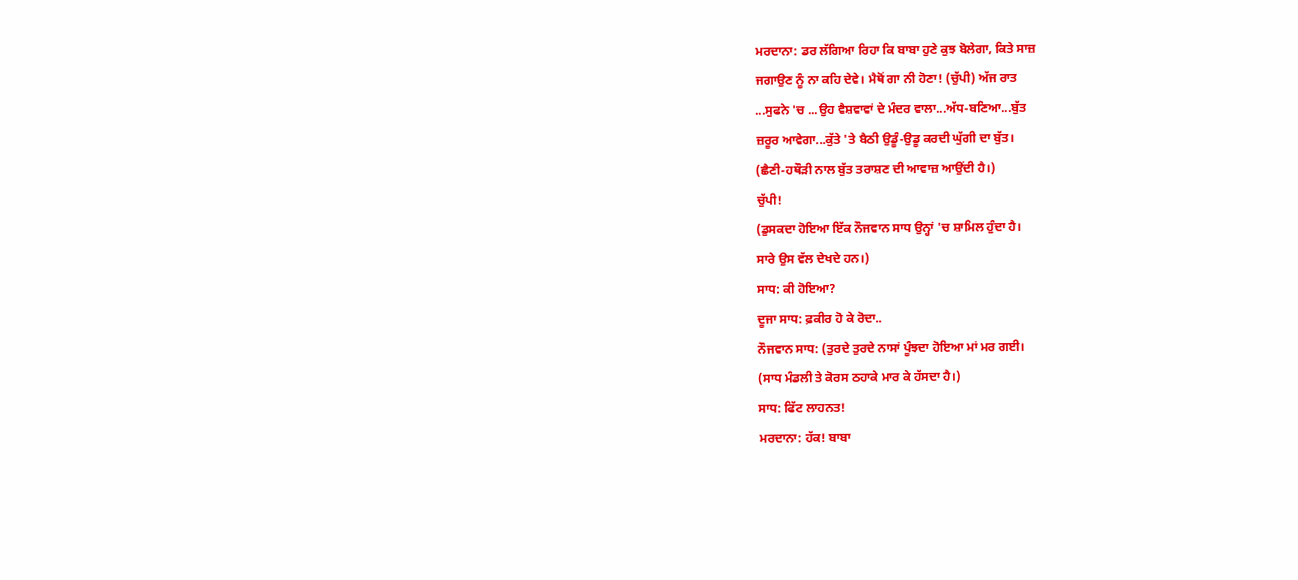ਮਰਦਾਨਾ: ਡਰ ਲੱਗਿਆ ਰਿਹਾ ਕਿ ਬਾਬਾ ਹੁਣੇ ਕੁਝ ਬੋਲੇਗਾ, ਕਿਤੇ ਸਾਜ਼
ਜਗਾਉਣ ਨੂੰ ਨਾ ਕਹਿ ਦੇਵੇ। ਮੈਥੋਂ ਗਾ ਨੀ ਹੋਣਾ! (ਚੁੱਪੀ) ਅੱਜ ਰਾਤ
...ਸੁਫਨੇ 'ਚ ...ਉਹ ਵੈਸ਼ਵਾਵਾਂ ਦੇ ਮੰਦਰ ਵਾਲਾ...ਅੱਧ-ਬਣਿਆ...ਬੁੱਤ
ਜ਼ਰੂਰ ਆਵੇਗਾ...ਕੁੱਤੇ 'ਤੇ ਬੈਠੀ ਉਡੂੰ-ਉਡੂ ਕਰਦੀ ਘੁੱਗੀ ਦਾ ਬੁੱਤ।
(ਛੈਣੀ-ਹਥੌੜੀ ਨਾਲ ਬੁੱਤ ਤਰਾਸ਼ਣ ਦੀ ਆਵਾਜ਼ ਆਉਂਦੀ ਹੈ।)
ਚੁੱਪੀ!
(ਡੁਸਕਦਾ ਹੋਇਆ ਇੱਕ ਨੌਜਵਾਨ ਸਾਧ ਉਨ੍ਹਾਂ 'ਚ ਸ਼ਾਮਿਲ ਹੁੰਦਾ ਹੈ।
ਸਾਰੇ ਉਸ ਵੱਲ ਦੇਖਦੇ ਹਨ।)
ਸਾਧ: ਕੀ ਹੋਇਆ?
ਦੂਜਾ ਸਾਧ: ਫ਼ਕੀਰ ਹੋ ਕੇ ਰੋਦਾ..
ਨੌਜਵਾਨ ਸਾਧ: (ਤੁਰਦੇ ਤੁਰਦੇ ਨਾਸਾਂ ਪੂੰਝਦਾ ਹੋਇਆ ਮਾਂ ਮਰ ਗਈ।
(ਸਾਧ ਮੰਡਲੀ ਤੇ ਕੋਰਸ ਠਹਾਕੇ ਮਾਰ ਕੇ ਹੱਸਦਾ ਹੈ।)
ਸਾਧ: ਫਿੱਟ ਲਾਹਨਤ!
ਮਰਦਾਨਾ: ਹੱਕ! ਬਾਬਾ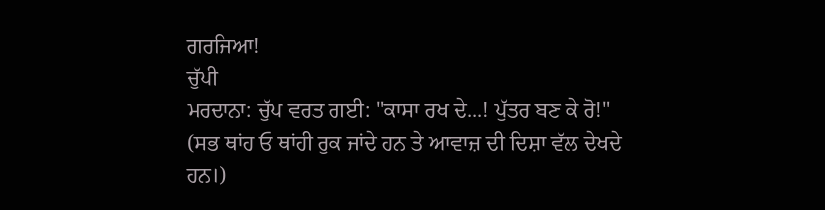ਗਰਜਿਆ!
ਚੁੱਪੀ
ਮਰਦਾਨਾ: ਚੁੱਪ ਵਰਤ ਗਈ: "ਕਾਸਾ ਰਖ ਦੇ...! ਪੁੱਤਰ ਬਣ ਕੇ ਰੋ!"
(ਸਭ ਥਾਂਹ ਓ ਥਾਂਹੀ ਰੁਕ ਜਾਂਦੇ ਹਨ ਤੇ ਆਵਾਜ਼ ਦੀ ਦਿਸ਼ਾ ਵੱਲ ਦੇਖਦੇ
ਹਨ।)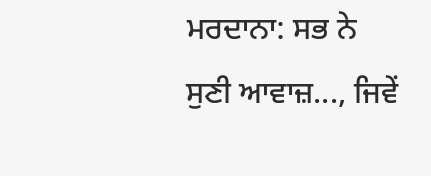ਮਰਦਾਨਾ: ਸਭ ਨੇ ਸੁਣੀ ਆਵਾਜ਼..., ਜਿਵੇਂ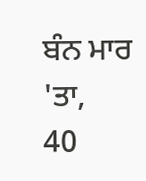ਬੰਨ ਮਾਰ 'ਤਾ,
40